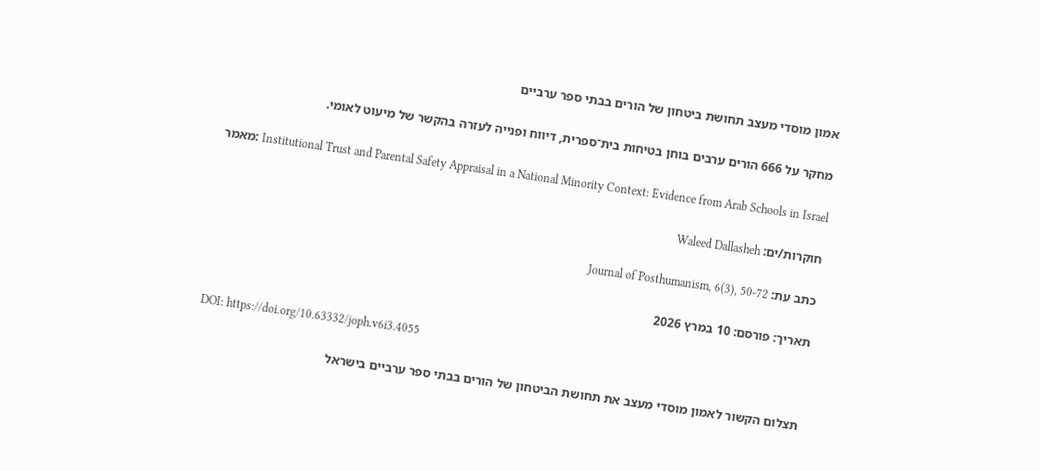אמון מוסדי מעצב תחושת ביטחון של הורים בבתי ספר ערביים

מחקר על 666 הורים ערבים בוחן בטיחות בית־ספרית, דיווח ופנייה לעזרה בהקשר של מיעוט לאומי.

מאמר: Institutional Trust and Parental Safety Appraisal in a National Minority Context: Evidence from Arab Schools in Israel

חוקרות/ים: Waleed Dallasheh

כתב עת: Journal of Posthumanism, 6(3), 50-72

תאריך: פורסם: 10 במרץ 2026

DOI: https://doi.org/10.63332/joph.v6i3.4055

תצלום הקשור לאמון מוסדי מעצב את תחושת הביטחון של הורים בבתי ספר ערביים בישראל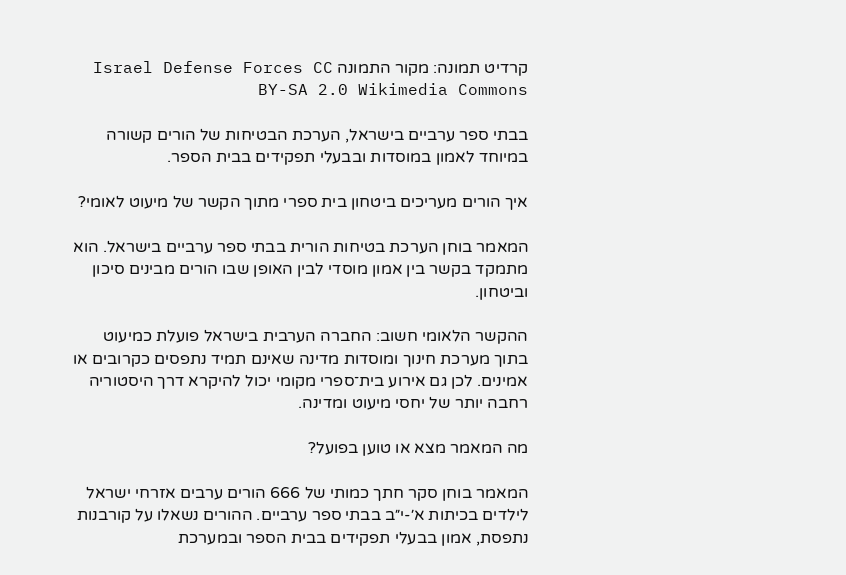קרדיט תמונה: מקור התמונה Israel Defense Forces CC BY-SA 2.0 Wikimedia Commons

בבתי ספר ערביים בישראל, הערכת הבטיחות של הורים קשורה במיוחד לאמון במוסדות ובבעלי תפקידים בבית הספר.

איך הורים מעריכים ביטחון בית ספרי מתוך הקשר של מיעוט לאומי?

המאמר בוחן הערכת בטיחות הורית בבתי ספר ערביים בישראל. הוא מתמקד בקשר בין אמון מוסדי לבין האופן שבו הורים מבינים סיכון וביטחון.

ההקשר הלאומי חשוב: החברה הערבית בישראל פועלת כמיעוט בתוך מערכת חינוך ומוסדות מדינה שאינם תמיד נתפסים כקרובים או אמינים. לכן גם אירוע בית־ספרי מקומי יכול להיקרא דרך היסטוריה רחבה יותר של יחסי מיעוט ומדינה.

מה המאמר מצא או טוען בפועל?

המאמר בוחן סקר חתך כמותי של 666 הורים ערבים אזרחי ישראל לילדים בכיתות א׳-י״ב בבתי ספר ערביים. ההורים נשאלו על קורבנות נתפסת, אמון בבעלי תפקידים בבית הספר ובמערכת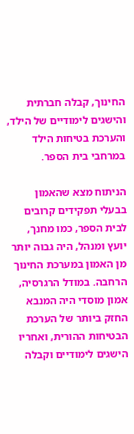החינוך, קבלה חברתית והישגים לימודיים של הילד, והערכת בטיחות הילד במרחבי בית הספר.

הניתוח מצא שהאמון בבעלי תפקידים קרובים לבית הספר, כמו מחנך, יועץ ומנהל, היה גבוה יותר מן האמון במערכת החינוך הרחבה. במודל הרגרסיה, אמון מוסדי היה המנבא החזק ביותר של הערכת הבטיחות ההורית, ואחריו הישגים לימודיים וקבלה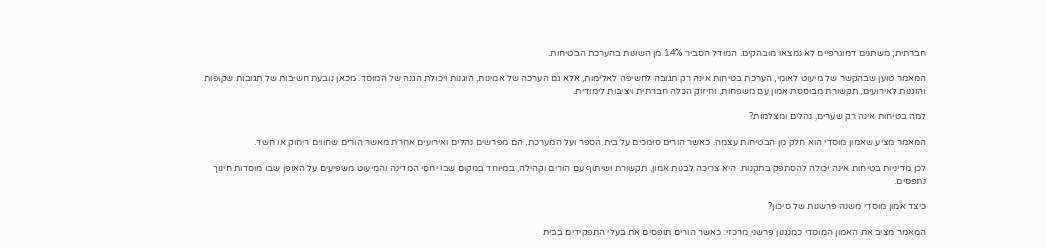חברתית; משתנים דמוגרפיים לא נמצאו מובהקים. המודל הסביר 14% מן השונות בהערכת הבטיחות.

המאמר טוען שבהקשר של מיעוט לאומי, הערכת בטיחות אינה רק תגובה לחשיפה לאלימות, אלא גם הערכה של אמינות, הוגנות ויכולת הגנה של המוסד. מכאן נובעת חשיבות של תגובות שקופות והוגנות לאירועים, תקשורת מבוססת אמון עם משפחות, וחיזוק הכלה חברתית ויציבות לימודית.

למה בטיחות אינה רק שערים, נהלים ומצלמות?

המאמר מציע שאמון מוסדי הוא חלק מן הבטיחות עצמה. כאשר הורים סומכים על בית הספר ועל המערכת, הם מפרשים נהלים ואירועים אחרת מאשר הורים שחווים ריחוק או חשד.

לכן מדיניות בטיחות אינה יכולה להסתפק בתקנות. היא צריכה לבנות אמון, תקשורת ושיתוף עם הורים וקהילה, במיוחד במקום שבו יחסי המדינה והמיעוט משפיעים על האופן שבו מוסדות חינוך נתפסים.

כיצד אמון מוסדי משנה פרשנות של סיכון?

המאמר מציב את האמון המוסדי כמנגנון פרשני מרכזי: כאשר הורים תופסים את בעלי התפקידים בבית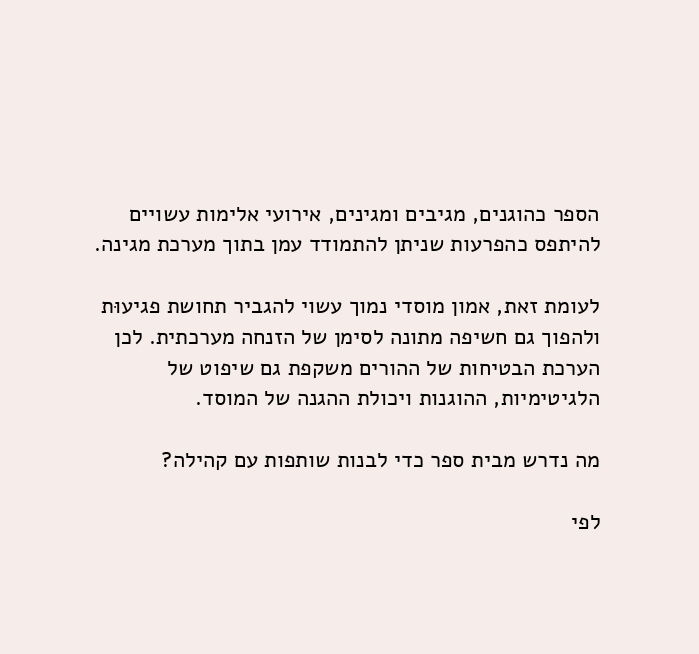הספר כהוגנים, מגיבים ומגינים, אירועי אלימות עשויים להיתפס כהפרעות שניתן להתמודד עמן בתוך מערכת מגינה.

לעומת זאת, אמון מוסדי נמוך עשוי להגביר תחושת פגיעוּת ולהפוך גם חשיפה מתונה לסימן של הזנחה מערכתית. לכן הערכת הבטיחות של ההורים משקפת גם שיפוט של הלגיטימיות, ההוגנות ויכולת ההגנה של המוסד.

מה נדרש מבית ספר כדי לבנות שותפות עם קהילה?

לפי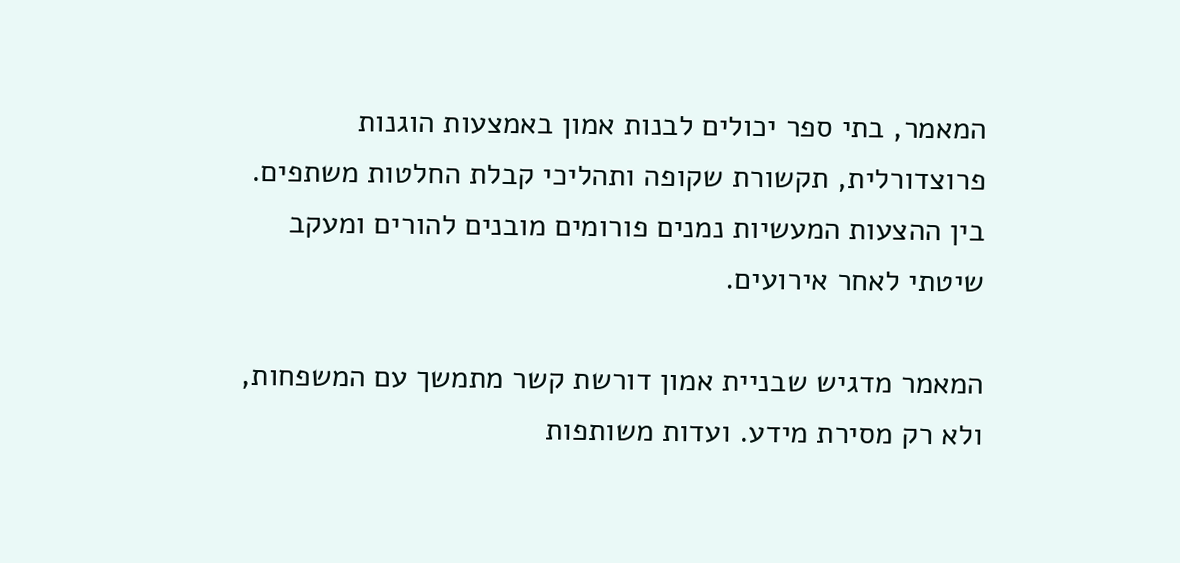המאמר, בתי ספר יכולים לבנות אמון באמצעות הוגנות פרוצדורלית, תקשורת שקופה ותהליכי קבלת החלטות משתפים. בין ההצעות המעשיות נמנים פורומים מובנים להורים ומעקב שיטתי לאחר אירועים.

המאמר מדגיש שבניית אמון דורשת קשר מתמשך עם המשפחות, ולא רק מסירת מידע. ועדות משותפות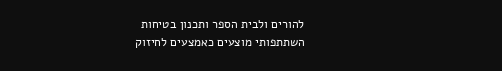להורים ולבית הספר ותכנון בטיחות השתתפותי מוצעים כאמצעים לחיזוק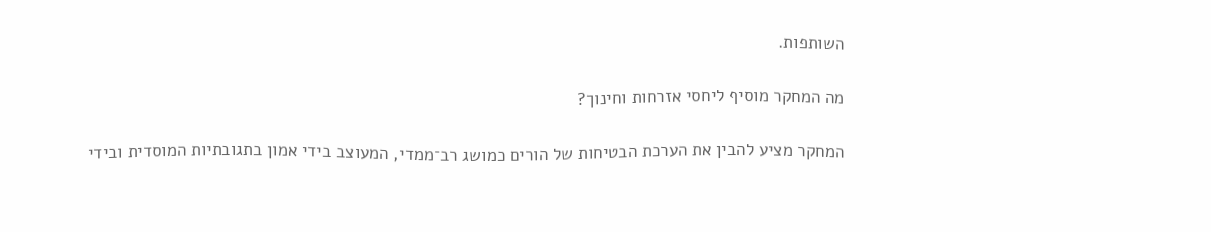השותפות.

מה המחקר מוסיף ליחסי אזרחות וחינוך?

המחקר מציע להבין את הערכת הבטיחות של הורים כמושג רב־ממדי, המעוצב בידי אמון בתגובתיות המוסדית ובידי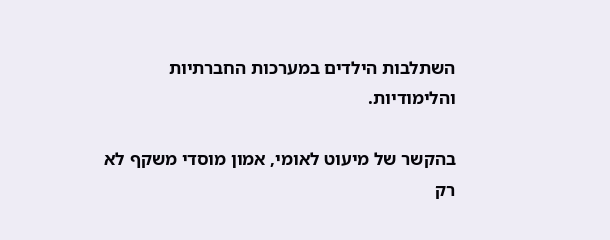השתלבות הילדים במערכות החברתיות והלימודיות.

בהקשר של מיעוט לאומי, אמון מוסדי משקף לא רק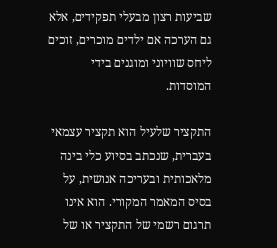שביעות רצון מבעלי תפקידים, אלא גם הערכה אם ילדים מוכרים, זוכים ליחס שוויוני ומוגנים בידי המוסדות.

התקציר שלעיל הוא תקציר עצמאי בעברית, שנכתב בסיוע כלי בינה מלאכותית ובעריכה אנושית, על בסיס המאמר המקורי. הוא אינו תרגום רשמי של התקציר או של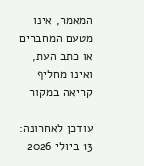המאמר, אינו מטעם המחברים או כתב העת, ואינו מחליף קריאה במקור

עודכן לאחרונה: 13 ביולי 2026